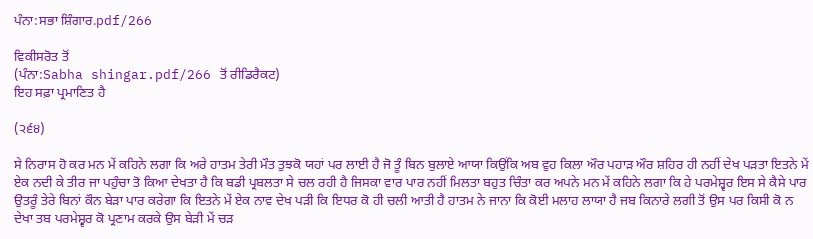ਪੰਨਾ:ਸਭਾ ਸ਼ਿੰਗਾਰ.pdf/266

ਵਿਕੀਸਰੋਤ ਤੋਂ
(ਪੰਨਾ:Sabha shingar.pdf/266 ਤੋਂ ਰੀਡਿਰੈਕਟ)
ਇਹ ਸਫ਼ਾ ਪ੍ਰਮਾਣਿਤ ਹੈ

(੨੬੪)

ਸੇ ਨਿਰਾਸ ਹੋ ਕਰ ਮਨ ਮੇਂ ਕਹਿਨੇ ਲਗਾ ਕਿ ਅਰੇ ਹਾਤਮ ਤੇਰੀ ਮੌਤ ਤੁਝਕੋ ਯਹਾਂ ਪਰ ਲਾਈ ਹੈ ਜੋ ਤੂੰ ਬਿਨ ਬੁਲਾਏ ਆਯਾ ਕਿਉਂਕਿ ਅਬ ਵੁਹ ਕਿਲਾ ਔਰ ਪਹਾੜ ਔਰ ਸ਼ਹਿਰ ਹੀ ਨਹੀਂ ਦੇਖ ਪੜਤਾ ਇਤਨੇ ਮੇਂ ਏਕ ਨਦੀ ਕੇ ਤੀਰ ਜਾ ਪਹੁੰਚਾ ਤੋ ਕਿਆ ਦੇਖਤਾ ਹੈ ਕਿ ਬਡੀ ਪ੍ਰਬਲਤਾ ਸੇ ਚਲ ਰਹੀ ਹੈ ਜਿਸਕਾ ਵਾਰ ਪਾਰ ਨਹੀਂ ਮਿਲਤਾ ਬਹੁਤ ਚਿੰਤਾ ਕਰ ਅਪਨੇ ਮਨ ਮੇਂ ਕਹਿਨੇ ਲਗਾ ਕਿ ਹੇ ਪਰਮੇਸ਼੍ਵਰ ਇਸ ਸੇ ਕੈਸੇ ਪਾਰ ਉਤਰੂੰ ਤੇਰੇ ਬਿਨਾਂ ਕੌਨ ਬੇੜਾ ਪਾਰ ਕਰੇਗਾ ਕਿ ਇਤਨੇ ਮੇਂ ਏਕ ਨਾਵ ਦੇਖ ਪੜੀ ਕਿ ਇਧਰ ਕੋ ਹੀ ਚਲੀ ਆਤੀ ਹੈ ਹਾਤਮ ਨੇ ਜਾਨਾ ਕਿ ਕੋਈ ਮਲਾਹ ਲਾਯਾ ਹੈ ਜਬ ਕਿਨਾਰੇ ਲਗੀ ਤੋਂ ਉਸ ਪਰ ਕਿਸੀ ਕੋ ਨ ਦੇਖਾ ਤਬ ਪਰਮੇਸ਼੍ਵਰ ਕੋ ਪ੍ਰਣਾਮ ਕਰਕੇ ਉਸ ਬੇੜੀ ਮੇਂ ਚੜ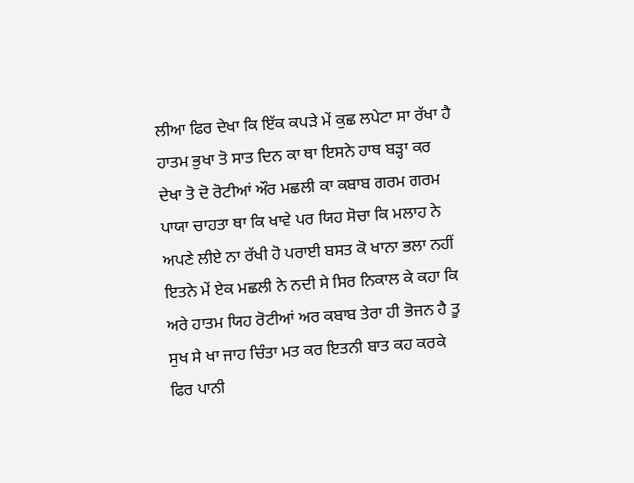ਲੀਆ ਫਿਰ ਦੇਖਾ ਕਿ ਇੱਕ ਕਪੜੇ ਮੇਂ ਕੁਛ ਲਪੇਟਾ ਸਾ ਰੱਖਾ ਹੈ ਹਾਤਮ ਭੁਖਾ ਤੋ ਸਾਤ ਦਿਨ ਕਾ ਥਾ ਇਸਨੇ ਹਾਥ ਬੜ੍ਹਾ ਕਰ ਦੇਖਾ ਤੋ ਦੋ ਰੋਟੀਆਂ ਔਰ ਮਛਲੀ ਕਾ ਕਬਾਬ ਗਰਮ ਗਰਮ ਪਾਯਾ ਚਾਹਤਾ ਥਾ ਕਿ ਖਾਵੇ ਪਰ ਯਿਹ ਸੋਚਾ ਕਿ ਮਲਾਹ ਨੇ ਅਪਣੇ ਲੀਏ ਨਾ ਰੱਖੀ ਹੋ ਪਰਾਈ ਬਸਤ ਕੋ ਖਾਨਾ ਭਲਾ ਨਹੀਂ ਇਤਨੇ ਮੇਂ ਏਕ ਮਛਲੀ ਨੇ ਨਦੀ ਸੇ ਸਿਰ ਨਿਕਾਲ ਕੇ ਕਹਾ ਕਿ ਅਰੇ ਹਾਤਮ ਯਿਹ ਰੋਟੀਆਂ ਅਰ ਕਬਾਬ ਤੇਰਾ ਹੀ ਭੋਜਨ ਹੈ ਤੂ ਸੁਖ ਸੇ ਖਾ ਜਾਹ ਚਿੰਤਾ ਮਤ ਕਰ ਇਤਨੀ ਬਾਤ ਕਹ ਕਰਕੇ ਫਿਰ ਪਾਨੀ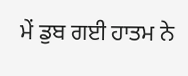ਮੇਂ ਡੁਬ ਗਈ ਹਾਤਮ ਨੇ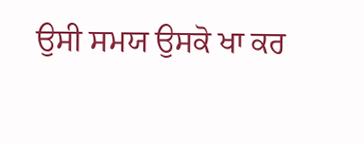ਉਸੀ ਸਮਯ ਉਸਕੋ ਖਾ ਕਰ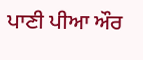ਪਾਣੀ ਪੀਆ ਔਰ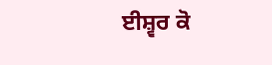ਈਸ਼੍ਵਰ ਕੋ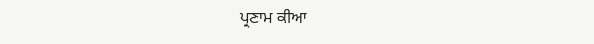ਪ੍ਰਣਾਮ ਕੀਆ